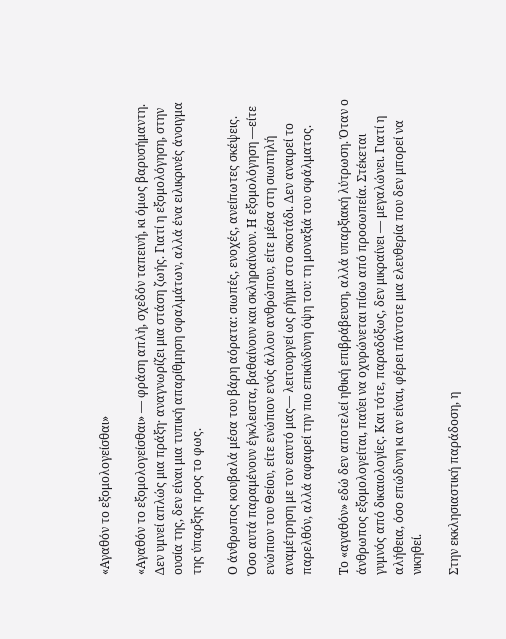«Αγαθόν το εξομολογείσθαι»

«Αγαθόν το εξομολογείσθαι» — φράση απλή, σχεδόν ταπεινή, κι όμως βαρυσήμαντη. Δεν υμνεί απλώς μια πράξη· αναγνωρίζει μια στάση ζωής. Γιατί η εξομολόγηση, στην ουσία της, δεν είναι μια τυπική απαρίθμηση σφαλμάτων, αλλά ένα ειλικρινές άνοιγμα της ύπαρξης προς το φως.

Ο άνθρωπος κουβαλά μέσα του βάρη αόρατα: σιωπές, ενοχές, ανείπωτες σκέψεις. Όσο αυτά παραμένουν έγκλειστα, βαθαίνουν και σκληραίνουν. Η εξομολόγηση —είτε ενώπιον του Θείου, είτε ενώπιον ενός άλλου ανθρώπου, είτε μέσα στη σιωπηλή αναμέτρηση με τον εαυτό μας— λειτουργεί ως ρήγμα στο σκοτάδι. Δεν αναιρεί το παρελθόν, αλλά αφαιρεί την πιο επικίνδυνη όψη του: τη μοναξιά του σφάλματος.

Το «αγαθόν» εδώ δεν αποτελεί ηθική επιβράβευση, αλλά υπαρξιακή λύτρωση. Όταν ο άνθρωπος εξομολογείται, παύει να οχυρώνεται πίσω από προσωπεία. Στέκεται γυμνός από δικαιολογίες. Και τότε, παραδόξως, δεν μικραίνει — μεγαλώνει. Γιατί η αλήθεια, όσο επώδυνη κι αν είναι, φέρει πάντοτε μια ελευθερία που δεν μπορεί να νικηθεί.

Στην εκκλησιαστική παράδοση, η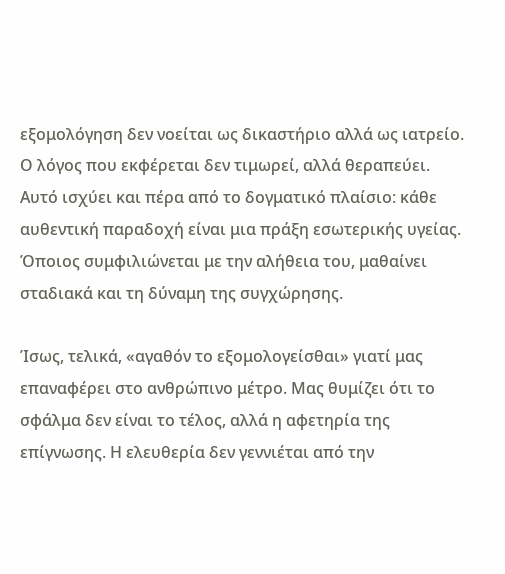εξομολόγηση δεν νοείται ως δικαστήριο αλλά ως ιατρείο. Ο λόγος που εκφέρεται δεν τιμωρεί, αλλά θεραπεύει. Αυτό ισχύει και πέρα από το δογματικό πλαίσιο: κάθε αυθεντική παραδοχή είναι μια πράξη εσωτερικής υγείας. Όποιος συμφιλιώνεται με την αλήθεια του, μαθαίνει σταδιακά και τη δύναμη της συγχώρησης.

Ίσως, τελικά, «αγαθόν το εξομολογείσθαι» γιατί μας επαναφέρει στο ανθρώπινο μέτρο. Μας θυμίζει ότι το σφάλμα δεν είναι το τέλος, αλλά η αφετηρία της επίγνωσης. Η ελευθερία δεν γεννιέται από την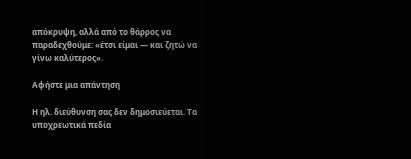απόκρυψη, αλλά από το θάρρος να παραδεχθούμε: «έτσι είμαι — και ζητώ να γίνω καλύτερος».

Αφήστε μια απάντηση

Η ηλ. διεύθυνση σας δεν δημοσιεύεται. Τα υποχρεωτικά πεδία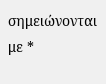σημειώνονται με *